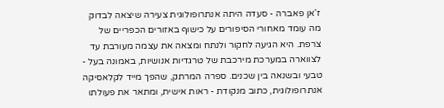ז'אן פאברה - סעדה היתה אנתרופולוגית צעירה שיצאה לבדוק מה עומד מאחורי הסיפורים על כישוף באזורים הכפריים של צרפת. היא הגיעה לחקור ולנתח ומצאה את עצמה מעורבת עד לצווארה במערכת מירכבת של טרגדיות אנושיות, באמונה בעל - טבעי ובשנאה בין שכנים. ספרה המרתק, שהפך מייד לקלאסיקה אנתרופולוגית, כתוב מנקודת - ראות אישית, ומתאר את פעולתו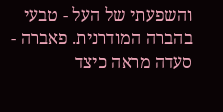והשפעתי של העל - טבעי בהברה המודרנית. פאברה - סעדה מראה כיצד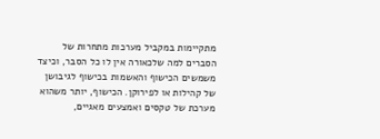מתקיימות במקביל מערכות מתחרות של הסברים למה שלכאורה אין לו כל הסבר, וכיצד משמשים הכישוף והאשמות בכישוף לגיבושן של קהילות או לפירוקן. הכישוף, יותר משהוא מערכת של טקסים ואמצעים מאגיים,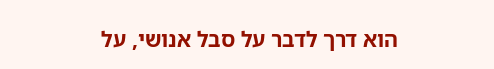הוא דרך לדבר על סבל אנושי, על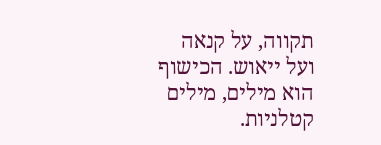תקווה, על קנאה ועל ייאוש. הכישוף הוא מילים, מילים קטלניות.